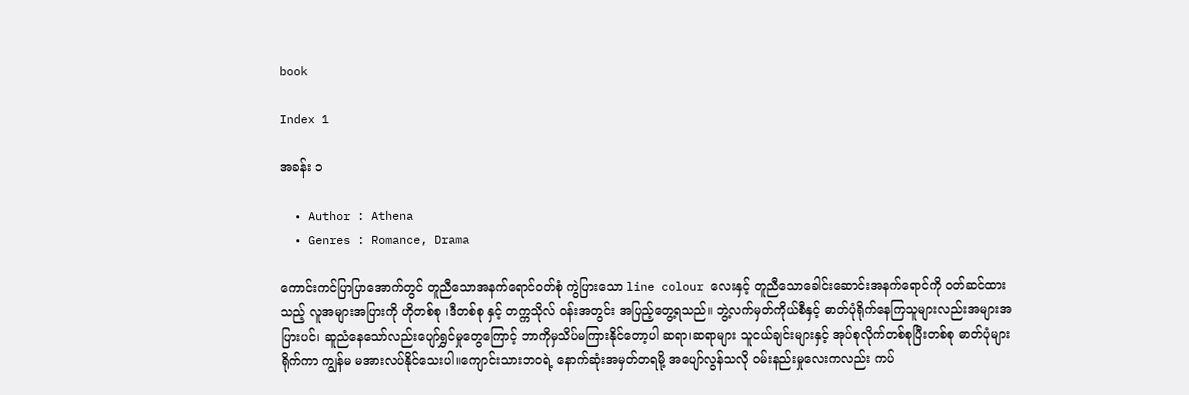book

Index 1

အခန်း ၁

  • Author : Athena
  • Genres : Romance, Drama

ကောင်းကင်ပြာပြာအောက်တွင် တူညီသောအနက်ရောင်ဝတ်စုံ ကွဲပြားသော line colour လေးနှင့် တူညီသောခေါင်းဆောင်းအနက်ရောင်ကို ဝတ်ဆင်ထားသည့် လူအများအပြားကို ဟိုတစ်စု ၊ဒီတစ်စု နှင့် တက္ကသိုလ် ဝန်းအတွင်း အပြည့်တွေ့ရသည်။ ဘွဲ့လက်မှတ်ကိုယ်စီနှင့် ဓာတ်ပုံရိုက်နေကြသူများလည်းအများအပြားပင်၊ ဆူညံနေသော်လည်းပျော်ရွှင်မှုတွေကြောင့် ဘာကိုမှသိပ်မကြားနိုင်တော့ပါ ဆရာ၊ဆရာများ သူငယ်ချင်းများနှင့် အုပ်စုလိုက်တစ်စုပြီးတစ်စု ဓာတ်ပုံများရိုက်ကာ ကျွန်မ မအားလပ်နိုင်သေးပါ။ကျောင်းသားဘဝရဲ့ နောက်ဆုံးအမှတ်တရမို့ အပျော်လွန်သလို ဝမ်းနည်းမှုလေးကလည်း ကပ်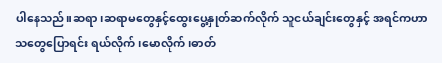ပါနေသည်။ဆရာ၊ဆရာမတွေနှင့်ထွေးပွေ့နှုတ်ဆက်လိုက် သူငယ်ချင်းတွေနှင့် အရင်ကဟာသတွေပြောရင်း ရယ်လိုက် ၊မောလိုက် ၊ဓာတ်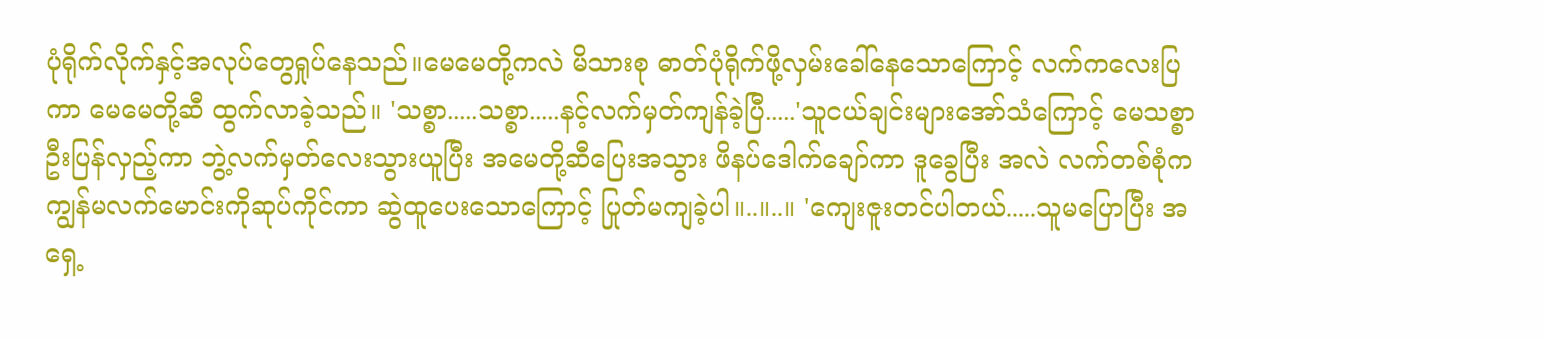ပုံရိုက်လိုက်နှင့်အလုပ်တွေရှုပ်နေသည်။မေမေတို့ကလဲ မိသားစု ဓာတ်ပုံရိုက်ဖို့လှမ်းခေါ်နေသောကြောင့် လက်ကလေးပြကာ မေမေတို့ဆီ ထွက်လာခဲ့သည်။ 'သစ္စာ.....သစ္စာ.....နင့်လက်မှတ်ကျန်ခဲ့ပြီ.....'သူငယ်ချင်းများအော်သံကြောင့် မေသစ္စာဦးပြန်လှည့်ကာ ဘွဲ့လက်မှတ်လေးသွားယူပြီး အမေတို့ဆီပြေးအသွား ဖိနပ်ဒေါက်ချော်ကာ ဒူခွေပြီး အလဲ လက်တစ်စုံက ကျွန်မလက်မောင်းကိုဆုပ်ကိုင်ကာ ဆွဲထူပေးသောကြောင့် ပြုတ်မကျခဲ့ပါ။..။..။ 'ကျေးဇူးတင်ပါတယ်.....သူမပြောပြီး အရှေ့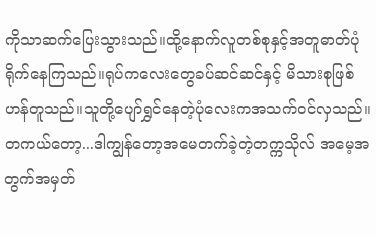ကိုသာဆက်ပြေးသွားသည်။ထို့နောက်လူတစ်စုနှင့်အတူဓာတ်ပုံရိုက်နေကြသည်။ရုပ်ကလေးတွေခပ်ဆင်ဆင်နှင့် မိသားစုဖြစ်ဟန်တူသည်။သူတို့ပျော်ရွှင်နေတဲ့ပုံလေးကအသက်ဝင်လှသည်။တကယ်တော့...ဒါကျွန်တော့အမေတက်ခဲ့တဲ့တက္ကသိုလ် အမေ့အတွက်အမှတ်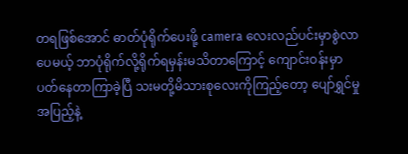တရဖြစ်အောင် ဓာတ်ပုံရိုက်ပေးဖို့ camera လေးလည်ပင်းမှာစွဲလာပေမယ့် ဘာပုံရိုက်လို့ရိုက်ရမှန်းမသိတာကြောင့် ကျောင်းဝန်းမှာပတ်နေတာကြာခဲ့ပြီ သးမတို့မိသားစုလေးကိုကြည့်တော့ ပျော်ရွှင်မှုအပြည့်နဲ့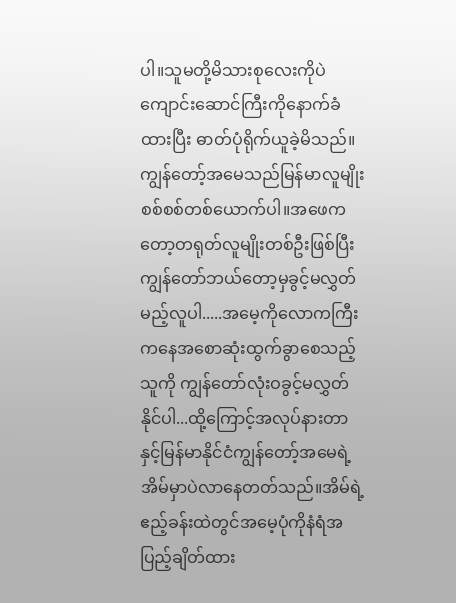ပါ။သူမတို့မိသားစုလေးကိုပဲ ကျောင်းဆောင်ကြီးကိုနောက်ခံထားပြီး ဓာတ်ပုံရိုက်ယူခဲ့မိသည်။ ကျွန်တော့်အမေသည်မြန်မာလူမျိုးစစ်စစ်တစ်ယောက်ပါ။အဖေကတော့တရုတ်လူမျိုးတစ်ဦးဖြစ်ပြီး ကျွန်တော်ဘယ်တော့မှခွင့်မလွှတ်မည့်လူပါ.....အမေ့ကိုလောကကြီးကနေအစောဆုံးထွက်ခွာစေသည့်သူကို ကျွန်တော်လုံးဝခွင့်မလွှတ်နိုင်ပါ...ထို့ကြောင့်အလုပ်နားတာနှင့်မြန်မာနိုင်ငံကျွန်တော့်အမေရဲ့အိမ်မှာပဲလာနေတတ်သည်။အိမ်ရဲ့ဧည့်ခန်းထဲတွင်အမေ့ပုံကိုနံရံအပြည့်ချိတ်ထား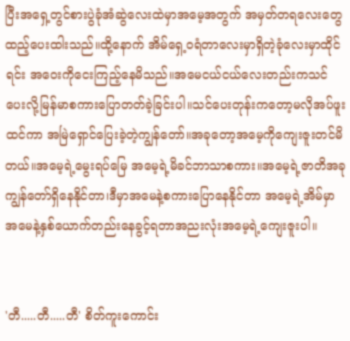ပြီးအရှေ့တွင်စားပွဲခုံအံဆွဲလေးထဲမှာအမေ့အတွက် အမှတ်တရလေးတွေထည့်ပေးထါးသည်။ထို့နောက် အိမ်ရှေ့ဝရံတာလေးမှာရှိတဲ့ခုံလေးမှာထိုင်ရင်း အဝေးကိုငေးကြည့်နေမိသည်။အမေငယ်ငယ်လေးတည်းကသင်ပေးလို့မြန်မာစကားပြောတတ်ခဲ့ခြင်းပါ။သင်ပေးတုန်းကတော့မလိုအပ်ဖူးထင်ကာ အမြဲရှောင်ပြေးခဲ့တဲ့ကျွန်တော်။အခုတော့အမေ့ကိုကျေးဇူးတင်မိတယ်။အမေ့ရဲ့မွေးရပ်မြေ အမေ့ရဲ့မိခင်ဘာသာစကား။အမေ့ရဲ့ဇာတိအခုကျွန်တော်ရှိနေနိုင်တာ၊ဒီမှာအမေနဲ့စကားပြောနေနိုင်တာ အမေ့ရဲ့အိမ်မှာအမေနဲ့နှစ်ယောက်တည်းနေခွင့်ရတာအညးလုံးအမေ့ရဲ့ကျေးဇူးပါ။


'တီ.....တီ.....တီ' စိတ်ကူးကောင်း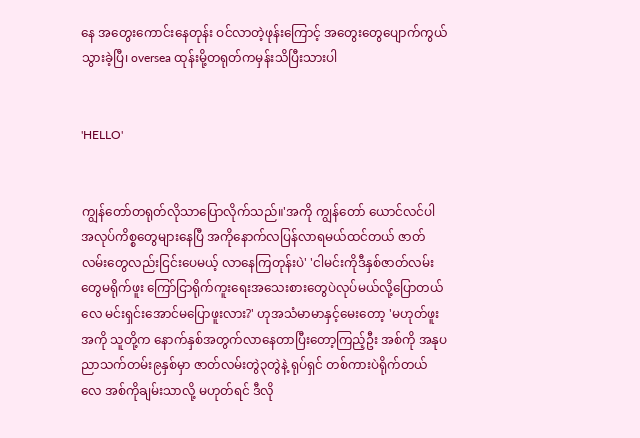နေ အတွေးကောင်းနေတုန်း ဝင်လာတဲ့ဖုန်းကြောင့် အတွေးတွေပျောက်ကွယ်သွားခဲ့ပြီ၊ oversea ထုန်းမို့တရုတ်ကမှန်းသိပြီးသားပါ


'HELLO'


ကျွန်တော်တရုတ်လိုသာပြောလိုက်သည်။'အကို ကျွန်တော် ယောင်လင်ပါ အလုပ်ကိစ္စတွေများနေပြီ အကိုနောက်လပြန်လာရမယ်ထင်တယ် ဇာတ်လမ်းတွေလည်းငြင်းပေမယ့် လာနေကြတုန်းပဲ' 'ငါမင်းကိုဒီနှစ်ဇာတ်လမ်းတွေမရိုက်ဖူး ကြော်ငြာရိုက်ကူးရေးအသေးစားတွေပဲလုပ်မယ်လို့ပြောတယ်လေ မင်းရှင်းအောင်မပြောဖူးလား?' ဟုအသံမာမာနှင့်မေးတော့ 'မဟုတ်ဖူးအကို သူတို့က နောက်နှစ်အတွက်လာနေတာပြီးတော့ကြည့်ဦး အစ်ကို အနုပညာသက်တမ်း၉နှစ်မှာ ဇာတ်လမ်းတွဲ၃တွဲနဲ့ ရုပ်ရှင် တစ်ကားပဲရိုက်တယ်လေ အစ်ကိုချမ်းသာလို့ မဟုတ်ရင် ဒီလို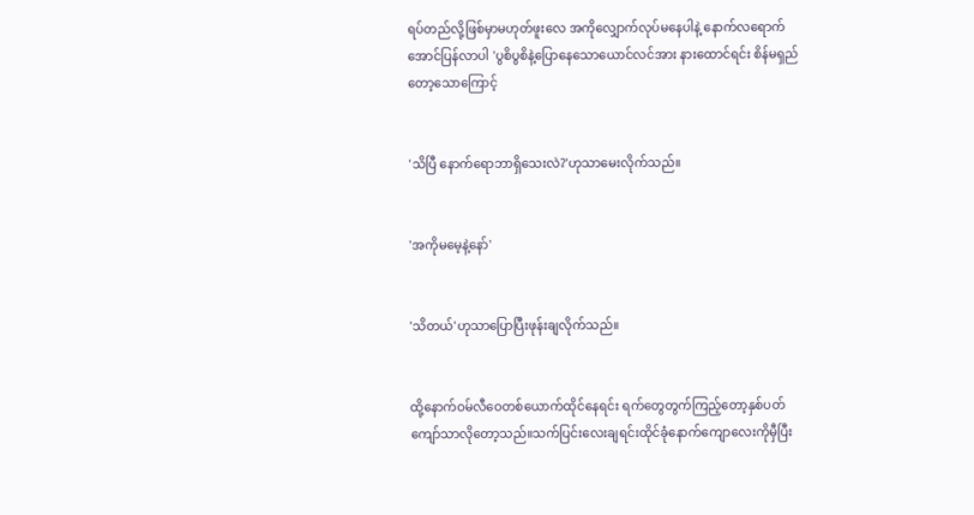ရပ်တည်လို့ဖြစ်မှာမဟုတ်ဖူးလေ အကိုလျှောက်လုပ်မနေပါနဲ့ နောက်လရောက်အောင်ပြန်လာပါ 'ပွစိပွစိနဲ့ပြောနေသောယောင်လင်အား နားထောင်ရင်း စိန်မရှည်တော့သောကြောင့်


'သိပြီ နောက်ရောဘာရှိသေးလဲ?'ဟုသာမေးလိုက်သည်။


'အကိုမမေ့နဲ့နော်'


'သိတယ်'ဟုသာပြောပြီးဖုန်းချလိုက်သည်။


ထို့နောက်ဝမ်လီဝေတစ်ယောက်ထိုင်နေရင်း ရက်တွေတွက်ကြည့်တော့နှစ်ပတ်ကျော်သာလိုတော့သည်။သက်ပြင်းလေးချရင်းထိုင်ခုံနောက်ကျောလေးကိုမှီပြီး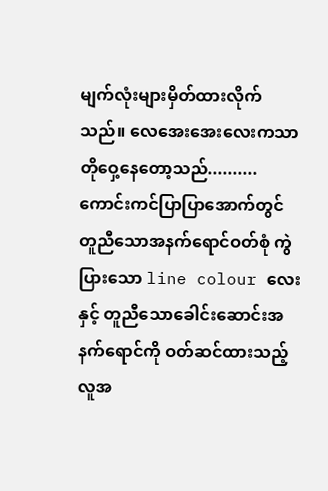မျက်လုံးများမှိတ်ထားလိုက်သည်။ လေအေးအေးလေးကသာ တိုဝှေ့နေတော့သည်..........ကောင်းကင်ပြာပြာအောက်တွင် တူညီသောအနက်ရောင်ဝတ်စုံ ကွဲပြားသော line colour လေးနှင့် တူညီသောခေါင်းဆောင်းအနက်ရောင်ကို ဝတ်ဆင်ထားသည့် လူအ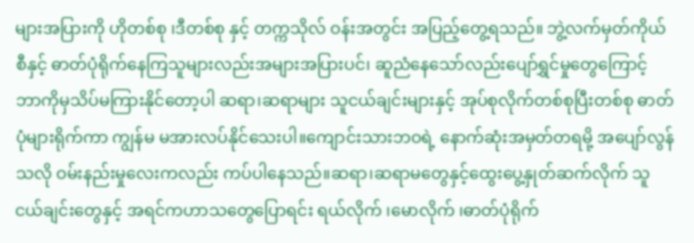များအပြားကို ဟိုတစ်စု ၊ဒီတစ်စု နှင့် တက္ကသိုလ် ဝန်းအတွင်း အပြည့်တွေ့ရသည်။ ဘွဲ့လက်မှတ်ကိုယ်စီနှင့် ဓာတ်ပုံရိုက်နေကြသူများလည်းအများအပြားပင်၊ ဆူညံနေသော်လည်းပျော်ရွှင်မှုတွေကြောင့် ဘာကိုမှသိပ်မကြားနိုင်တော့ပါ ဆရာ၊ဆရာများ သူငယ်ချင်းများနှင့် အုပ်စုလိုက်တစ်စုပြီးတစ်စု ဓာတ်ပုံများရိုက်ကာ ကျွန်မ မအားလပ်နိုင်သေးပါ။ကျောင်းသားဘဝရဲ့ နောက်ဆုံးအမှတ်တရမို့ အပျော်လွန်သလို ဝမ်းနည်းမှုလေးကလည်း ကပ်ပါနေသည်။ဆရာ၊ဆရာမတွေနှင့်ထွေးပွေ့နှုတ်ဆက်လိုက် သူငယ်ချင်းတွေနှင့် အရင်ကဟာသတွေပြောရင်း ရယ်လိုက် ၊မောလိုက် ၊ဓာတ်ပုံရိုက်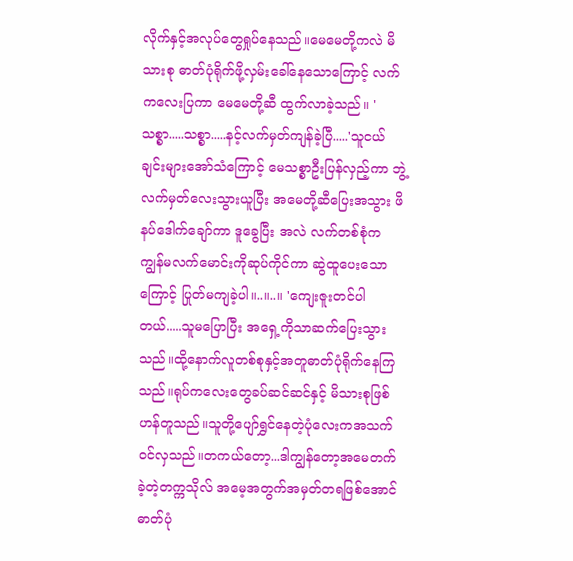လိုက်နှင့်အလုပ်တွေရှုပ်နေသည်။မေမေတို့ကလဲ မိသားစု ဓာတ်ပုံရိုက်ဖို့လှမ်းခေါ်နေသောကြောင့် လက်ကလေးပြကာ မေမေတို့ဆီ ထွက်လာခဲ့သည်။ 'သစ္စာ.....သစ္စာ.....နင့်လက်မှတ်ကျန်ခဲ့ပြီ.....'သူငယ်ချင်းများအော်သံကြောင့် မေသစ္စာဦးပြန်လှည့်ကာ ဘွဲ့လက်မှတ်လေးသွားယူပြီး အမေတို့ဆီပြေးအသွား ဖိနပ်ဒေါက်ချော်ကာ ဒူခွေပြီး အလဲ လက်တစ်စုံက ကျွန်မလက်မောင်းကိုဆုပ်ကိုင်ကာ ဆွဲထူပေးသောကြောင့် ပြုတ်မကျခဲ့ပါ။..။..။ 'ကျေးဇူးတင်ပါတယ်.....သူမပြောပြီး အရှေ့ကိုသာဆက်ပြေးသွားသည်။ထို့နောက်လူတစ်စုနှင့်အတူဓာတ်ပုံရိုက်နေကြသည်။ရုပ်ကလေးတွေခပ်ဆင်ဆင်နှင့် မိသားစုဖြစ်ဟန်တူသည်။သူတို့ပျော်ရွှင်နေတဲ့ပုံလေးကအသက်ဝင်လှသည်။တကယ်တော့...ဒါကျွန်တော့အမေတက်ခဲ့တဲ့တက္ကသိုလ် အမေ့အတွက်အမှတ်တရဖြစ်အောင် ဓာတ်ပုံ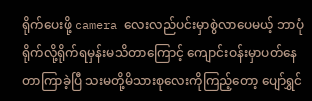ရိုက်ပေးဖို့ camera လေးလည်ပင်းမှာစွဲလာပေမယ့် ဘာပုံရိုက်လို့ရိုက်ရမှန်းမသိတာကြောင့် ကျောင်းဝန်းမှာပတ်နေတာကြာခဲ့ပြီ သးမတို့မိသားစုလေးကိုကြည့်တော့ ပျော်ရွှင်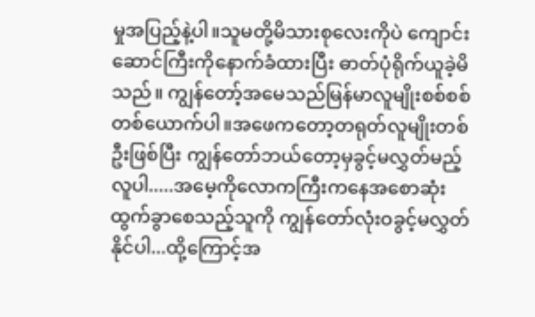မှုအပြည့်နဲ့ပါ။သူမတို့မိသားစုလေးကိုပဲ ကျောင်းဆောင်ကြီးကိုနောက်ခံထားပြီး ဓာတ်ပုံရိုက်ယူခဲ့မိသည်။ ကျွန်တော့်အမေသည်မြန်မာလူမျိုးစစ်စစ်တစ်ယောက်ပါ။အဖေကတော့တရုတ်လူမျိုးတစ်ဦးဖြစ်ပြီး ကျွန်တော်ဘယ်တော့မှခွင့်မလွှတ်မည့်လူပါ.....အမေ့ကိုလောကကြီးကနေအစောဆုံးထွက်ခွာစေသည့်သူကို ကျွန်တော်လုံးဝခွင့်မလွှတ်နိုင်ပါ...ထို့ကြောင့်အ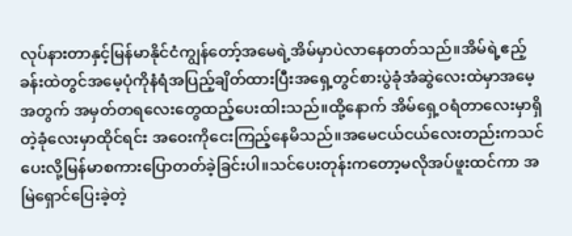လုပ်နားတာနှင့်မြန်မာနိုင်ငံကျွန်တော့်အမေရဲ့အိမ်မှာပဲလာနေတတ်သည်။အိမ်ရဲ့ဧည့်ခန်းထဲတွင်အမေ့ပုံကိုနံရံအပြည့်ချိတ်ထားပြီးအရှေ့တွင်စားပွဲခုံအံဆွဲလေးထဲမှာအမေ့အတွက် အမှတ်တရလေးတွေထည့်ပေးထါးသည်။ထို့နောက် အိမ်ရှေ့ဝရံတာလေးမှာရှိတဲ့ခုံလေးမှာထိုင်ရင်း အဝေးကိုငေးကြည့်နေမိသည်။အမေငယ်ငယ်လေးတည်းကသင်ပေးလို့မြန်မာစကားပြောတတ်ခဲ့ခြင်းပါ။သင်ပေးတုန်းကတော့မလိုအပ်ဖူးထင်ကာ အမြဲရှောင်ပြေးခဲ့တဲ့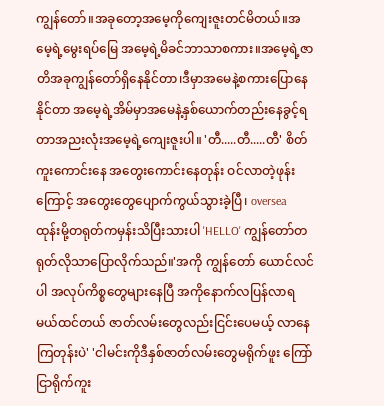ကျွန်တော်။အခုတော့အမေ့ကိုကျေးဇူးတင်မိတယ်။အမေ့ရဲ့မွေးရပ်မြေ အမေ့ရဲ့မိခင်ဘာသာစကား။အမေ့ရဲ့ဇာတိအခုကျွန်တော်ရှိနေနိုင်တာ၊ဒီမှာအမေနဲ့စကားပြောနေနိုင်တာ အမေ့ရဲ့အိမ်မှာအမေနဲ့နှစ်ယောက်တည်းနေခွင့်ရတာအညးလုံးအမေ့ရဲ့ကျေးဇူးပါ။ 'တီ.....တီ.....တီ' စိတ်ကူးကောင်းနေ အတွေးကောင်းနေတုန်း ဝင်လာတဲ့ဖုန်းကြောင့် အတွေးတွေပျောက်ကွယ်သွားခဲ့ပြီ၊ oversea ထုန်းမို့တရုတ်ကမှန်းသိပြီးသားပါ 'HELLO' ကျွန်တော်တရုတ်လိုသာပြောလိုက်သည်။'အကို ကျွန်တော် ယောင်လင်ပါ အလုပ်ကိစ္စတွေများနေပြီ အကိုနောက်လပြန်လာရမယ်ထင်တယ် ဇာတ်လမ်းတွေလည်းငြင်းပေမယ့် လာနေကြတုန်းပဲ' 'ငါမင်းကိုဒီနှစ်ဇာတ်လမ်းတွေမရိုက်ဖူး ကြော်ငြာရိုက်ကူး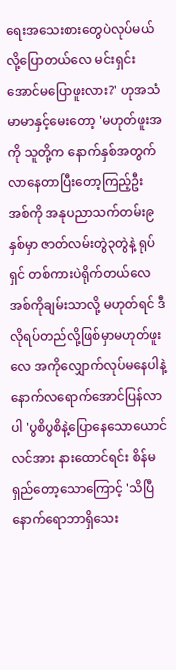ရေးအသေးစားတွေပဲလုပ်မယ်လို့ပြောတယ်လေ မင်းရှင်းအောင်မပြောဖူးလား?' ဟုအသံမာမာနှင့်မေးတော့ 'မဟုတ်ဖူးအကို သူတို့က နောက်နှစ်အတွက်လာနေတာပြီးတော့ကြည့်ဦး အစ်ကို အနုပညာသက်တမ်း၉နှစ်မှာ ဇာတ်လမ်းတွဲ၃တွဲနဲ့ ရုပ်ရှင် တစ်ကားပဲရိုက်တယ်လေ အစ်ကိုချမ်းသာလို့ မဟုတ်ရင် ဒီလိုရပ်တည်လို့ဖြစ်မှာမဟုတ်ဖူးလေ အကိုလျှောက်လုပ်မနေပါနဲ့ နောက်လရောက်အောင်ပြန်လာပါ 'ပွစိပွစိနဲ့ပြောနေသောယောင်လင်အား နားထောင်ရင်း စိန်မရှည်တော့သောကြောင့် 'သိပြီ နောက်ရောဘာရှိသေး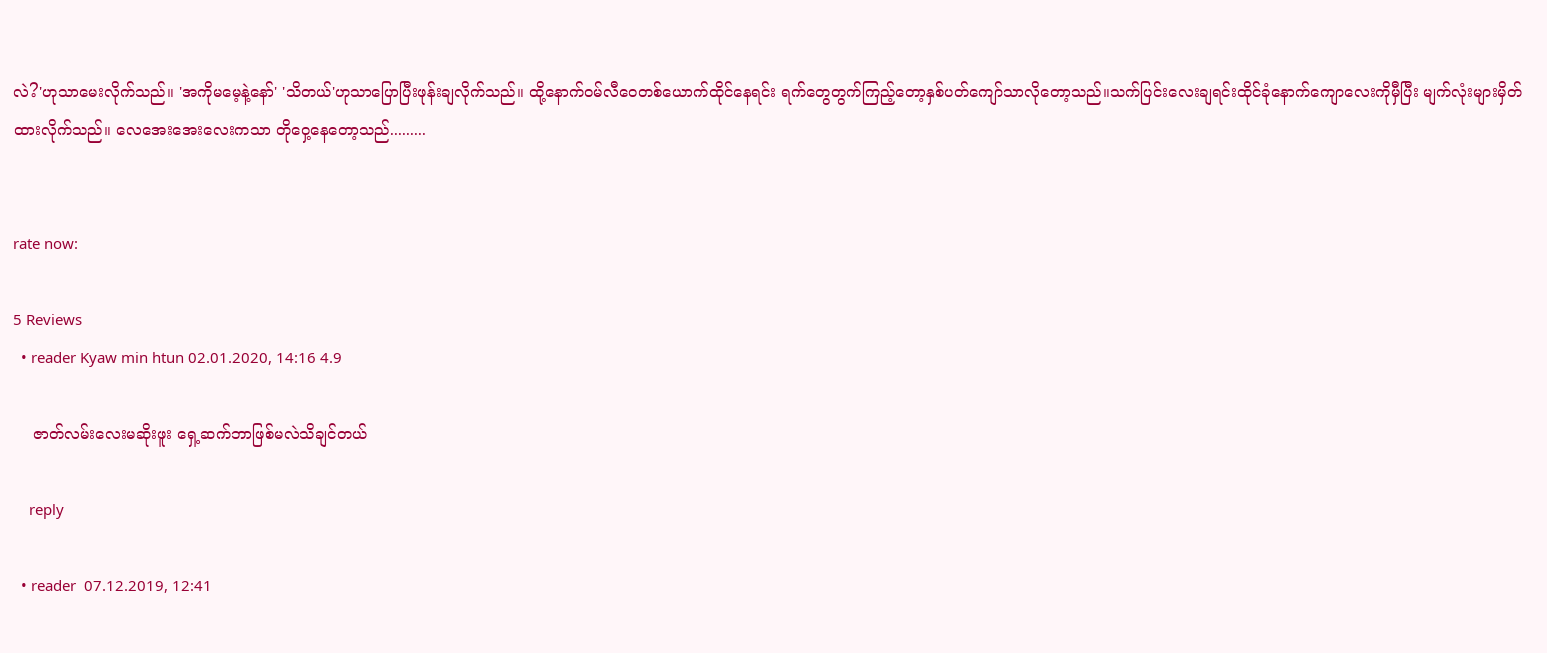လဲ?'ဟုသာမေးလိုက်သည်။ 'အကိုမမေ့နဲ့နော်' 'သိတယ်'ဟုသာပြောပြီးဖုန်းချလိုက်သည်။ ထို့နောက်ဝမ်လီဝေတစ်ယောက်ထိုင်နေရင်း ရက်တွေတွက်ကြည့်တော့နှစ်ပတ်ကျော်သာလိုတော့သည်။သက်ပြင်းလေးချရင်းထိုင်ခုံနောက်ကျောလေးကိုမှီပြီး မျက်လုံးများမှိတ်ထားလိုက်သည်။ လေအေးအေးလေးကသာ တိုဝှေ့နေတော့သည်.........


rate now:

5 Reviews
  • reader Kyaw min htun 02.01.2020, 14:16 4.9

    ဇာတ်လမ်းလေးမဆိုးဖူး ရှေ့ဆက်ဘာဖြစ်မလဲသိချင်တယ်

    reply

  • reader  07.12.2019, 12:41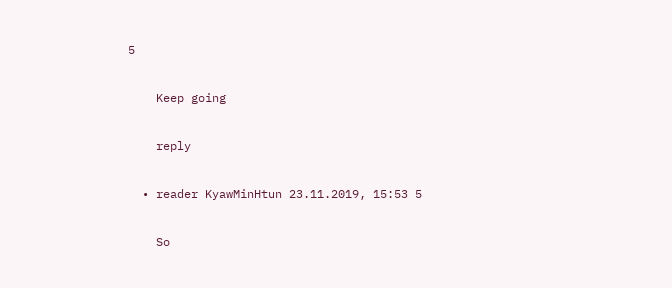5

    Keep going

    reply

  • reader KyawMinHtun 23.11.2019, 15:53 5

    So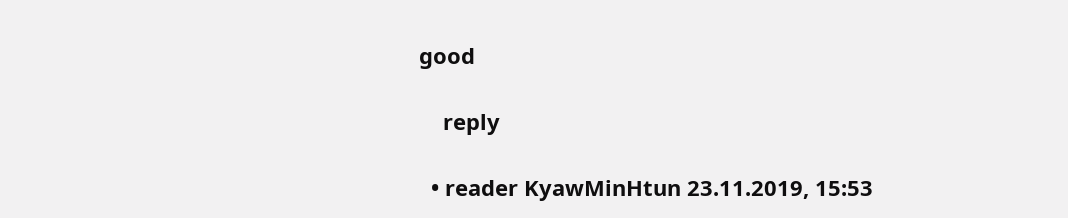good

    reply

  • reader KyawMinHtun 23.11.2019, 15:53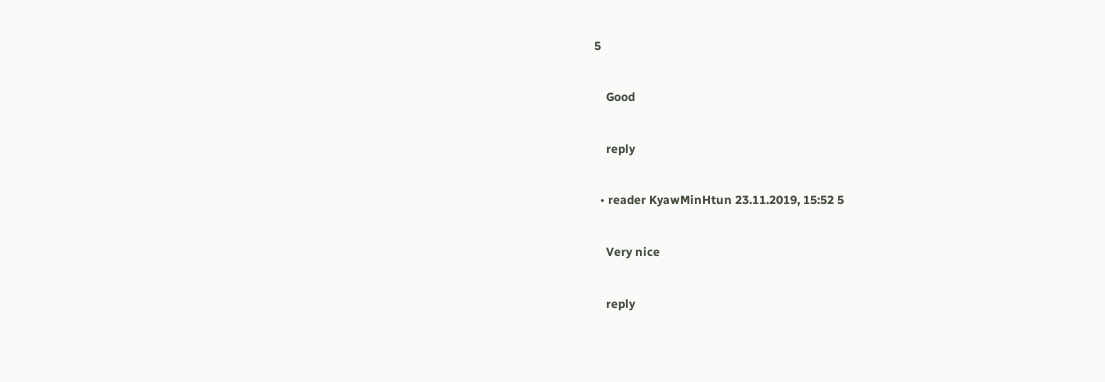5

    Good

    reply

  • reader KyawMinHtun 23.11.2019, 15:52 5

    Very nice

    reply